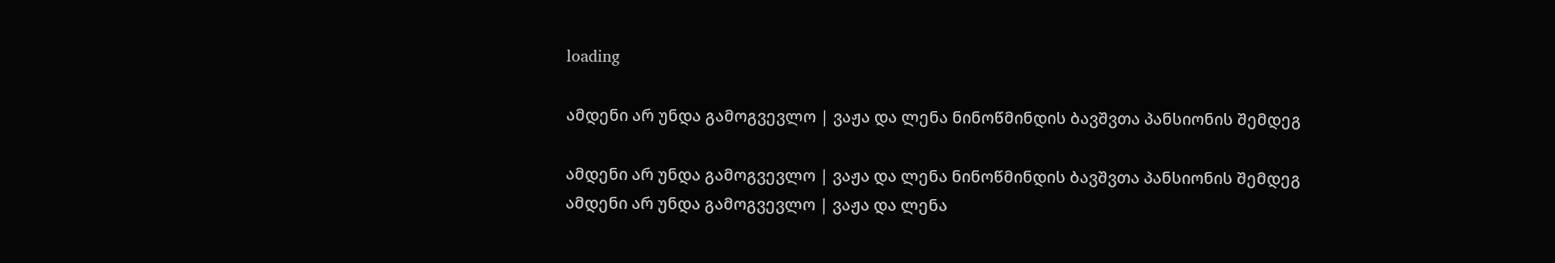loading

ამდენი არ უნდა გამოგვევლო | ვაჟა და ლენა ნინოწმინდის ბავშვთა პანსიონის შემდეგ

ამდენი არ უნდა გამოგვევლო | ვაჟა და ლენა ნინოწმინდის ბავშვთა პანსიონის შემდეგ ამდენი არ უნდა გამოგვევლო | ვაჟა და ლენა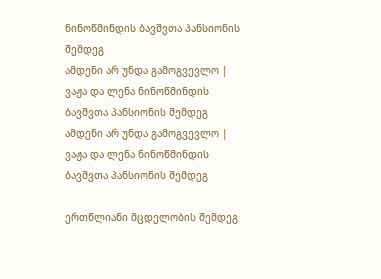ნინოწმინდის ბავშვთა პანსიონის შემდეგ
ამდენი არ უნდა გამოგვევლო | ვაჟა და ლენა ნინოწმინდის ბავშვთა პანსიონის შემდეგ ამდენი არ უნდა გამოგვევლო | ვაჟა და ლენა ნინოწმინდის ბავშვთა პანსიონის შემდეგ

ერთწლიანი მცდელობის შემდეგ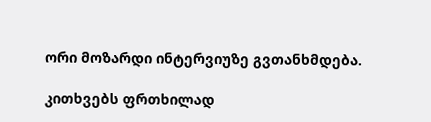ორი მოზარდი ინტერვიუზე გვთანხმდება.

კითხვებს ფრთხილად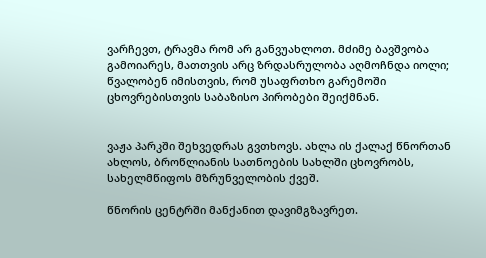ვარჩევთ, ტრავმა რომ არ განვუახლოთ. მძიმე ბავშვობა გამოიარეს, მათთვის არც ზრდასრულობა აღმოჩნდა იოლი; წვალობენ იმისთვის, რომ უსაფრთხო გარემოში ცხოვრებისთვის საბაზისო პირობები შეიქმნან.


ვაჟა პარკში შეხვედრას გვთხოვს. ახლა ის ქალაქ წნორთან ახლოს, ბროწლიანის სათნოების სახლში ცხოვრობს, სახელმწიფოს მზრუნველობის ქვეშ.

წნორის ცენტრში მანქანით დავიმგზავრეთ.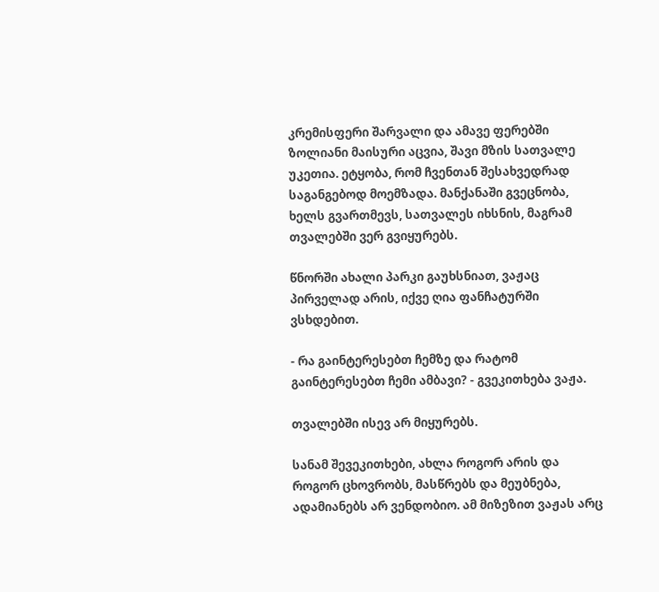კრემისფერი შარვალი და ამავე ფერებში ზოლიანი მაისური აცვია, შავი მზის სათვალე უკეთია. ეტყობა, რომ ჩვენთან შესახვედრად საგანგებოდ მოემზადა. მანქანაში გვეცნობა, ხელს გვართმევს, სათვალეს იხსნის, მაგრამ თვალებში ვერ გვიყურებს.

წნორში ახალი პარკი გაუხსნიათ, ვაჟაც პირველად არის, იქვე ღია ფანჩატურში ვსხდებით.

- რა გაინტერესებთ ჩემზე და რატომ გაინტერესებთ ჩემი ამბავი? - გვეკითხება ვაჟა.

თვალებში ისევ არ მიყურებს.

სანამ შევეკითხები, ახლა როგორ არის და როგორ ცხოვრობს, მასწრებს და მეუბნება, ადამიანებს არ ვენდობიო. ამ მიზეზით ვაჟას არც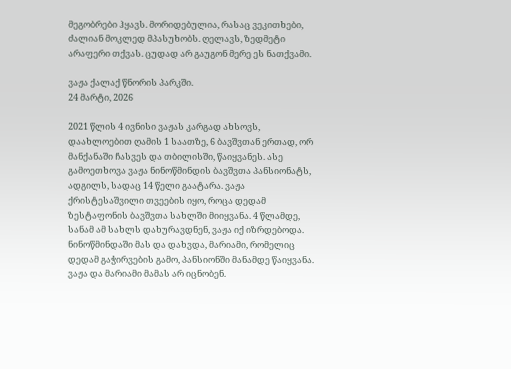მეგობრები ჰყავს. მორიდებულია, რასაც ვეკითხები, ძალიან მოკლედ მპასუხობს. ღელავს, ზედმეტი არაფერი თქვას. ცუდად არ გაუგონ მერე ეს ნათქვამი.

ვაჟა ქალაქ წნორის პარკში.
24 მარტი, 2026

2021 წლის 4 ივნისი ვაჟას კარგად ახსოვს, დაახლოებით ღამის 1 საათზე, 6 ბავშვთან ერთად, ორ მანქანაში ჩასვეს და თბილისში, წაიყვანეს. ასე გამოეთხოვა ვაჟა ნინოწმინდის ბავშვთა პანსიონატს, ადგილს, სადაც 14 წელი გაატარა. ვაჟა ქრისტესაშვილი თვეების იყო, როცა დედამ ზესტაფონის ბავშვთა სახლში მიიყვანა. 4 წლამდე, სანამ ამ სახლს დახურავდნენ, ვაჟა იქ იზრდებოდა. ნინოწმინდაში მას და დახვდა, მარიამი, რომელიც დედამ გაჭირვების გამო, პანსიონში მანამდე წაიყვანა. ვაჟა და მარიამი მამას არ იცნობენ.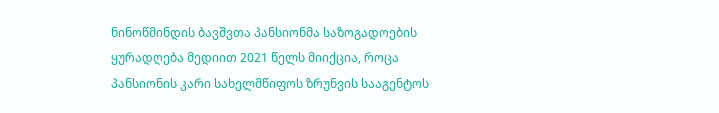ნინოწმინდის ბავშვთა პანსიონმა საზოგადოების ყურადღება მედიით 2021 წელს მიიქცია, როცა პანსიონის კარი სახელმწიფოს ზრუნვის სააგენტოს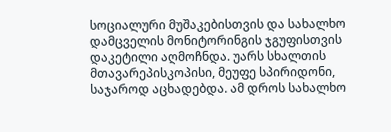სოციალური მუშაკებისთვის და სახალხო დამცველის მონიტორინგის ჯგუფისთვის დაკეტილი აღმოჩნდა. უარს სხალთის მთავარეპისკოპისი, მეუფე სპირიდონი, საჯაროდ აცხადებდა. ამ დროს სახალხო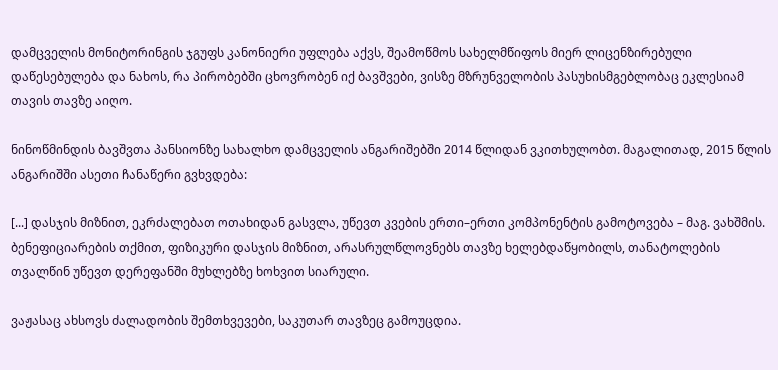დამცველის მონიტორინგის ჯგუფს კანონიერი უფლება აქვს, შეამოწმოს სახელმწიფოს მიერ ლიცენზირებული დაწესებულება და ნახოს, რა პირობებში ცხოვრობენ იქ ბავშვები, ვისზე მზრუნველობის პასუხისმგებლობაც ეკლესიამ თავის თავზე აიღო.

ნინოწმინდის ბავშვთა პანსიონზე სახალხო დამცველის ანგარიშებში 2014 წლიდან ვკითხულობთ. მაგალითად, 2015 წლის ანგარიშში ასეთი ჩანაწერი გვხვდება:

[...] დასჯის მიზნით, ეკრძალებათ ოთახიდან გასვლა, უწევთ კვების ერთი–ერთი კომპონენტის გამოტოვება – მაგ. ვახშმის. ბენეფიციარების თქმით, ფიზიკური დასჯის მიზნით, არასრულწლოვნებს თავზე ხელებდაწყობილს, თანატოლების თვალწინ უწევთ დერეფანში მუხლებზე ხოხვით სიარული.

ვაჟასაც ახსოვს ძალადობის შემთხვევები, საკუთარ თავზეც გამოუცდია.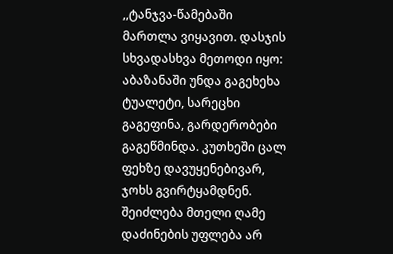,,ტანჯვა-წამებაში მართლა ვიყავით. დასჯის სხვადასხვა მეთოდი იყო: აბაზანაში უნდა გაგეხეხა ტუალეტი, სარეცხი გაგეფინა, გარდერობები გაგეწმინდა. კუთხეში ცალ ფეხზე დავუყენებივარ, ჯოხს გვირტყამდნენ. შეიძლება მთელი ღამე დაძინების უფლება არ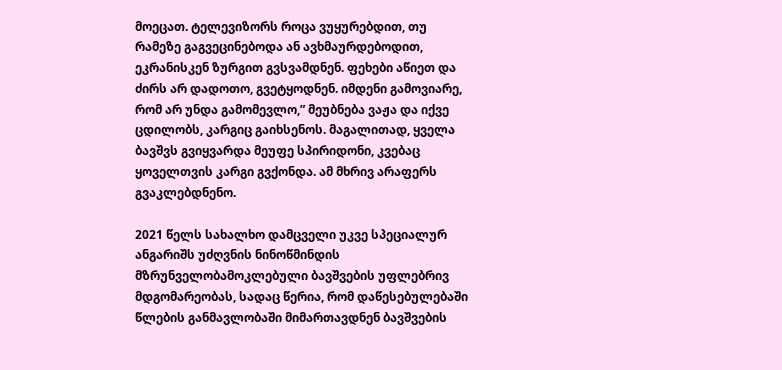მოეცათ. ტელევიზორს როცა ვუყურებდით, თუ რამეზე გაგვეცინებოდა ან ავხმაურდებოდით, ეკრანისკენ ზურგით გვსვამდნენ. ფეხები აწიეთ და ძირს არ დადოთო, გვეტყოდნენ. იმდენი გამოვიარე, რომ არ უნდა გამომევლო,” მეუბნება ვაჟა და იქვე ცდილობს, კარგიც გაიხსენოს. მაგალითად, ყველა ბავშვს გვიყვარდა მეუფე სპირიდონი, კვებაც ყოველთვის კარგი გვქონდა. ამ მხრივ არაფერს გვაკლებდნენო.

2021 წელს სახალხო დამცველი უკვე სპეციალურ ანგარიშს უძღვნის ნინოწმინდის მზრუნველობამოკლებული ბავშვების უფლებრივ მდგომარეობას, სადაც წერია, რომ დაწესებულებაში წლების განმავლობაში მიმართავდნენ ბავშვების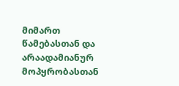მიმართ წამებასთან და არაადამიანურ მოპყრობასთან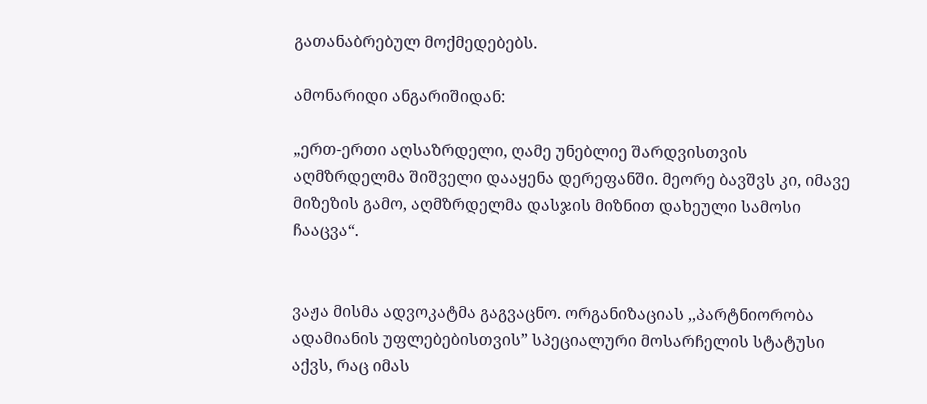გათანაბრებულ მოქმედებებს.

ამონარიდი ანგარიშიდან:

„ერთ-ერთი აღსაზრდელი, ღამე უნებლიე შარდვისთვის აღმზრდელმა შიშველი დააყენა დერეფანში. მეორე ბავშვს კი, იმავე მიზეზის გამო, აღმზრდელმა დასჯის მიზნით დახეული სამოსი ჩააცვა“.


ვაჟა მისმა ადვოკატმა გაგვაცნო. ორგანიზაციას ,,პარტნიორობა ადამიანის უფლებებისთვის” სპეციალური მოსარჩელის სტატუსი აქვს, რაც იმას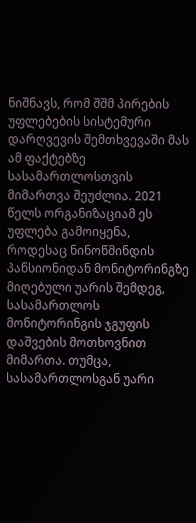ნიშნავს, რომ შშმ პირების უფლებების სისტემური დარღვევის შემთხვევაში მას ამ ფაქტებზე სასამართლოსთვის მიმართვა შეუძლია. 2021 წელს ორგანიზაციამ ეს უფლება გამოიყენა, როდესაც ნინოწმინდის პანსიონიდან მონიტორინგზე მიღებული უარის შემდეგ, სასამართლოს მონიტორინგის ჯგუფის დაშვების მოთხოვნით მიმართა. თუმცა, სასამართლოსგან უარი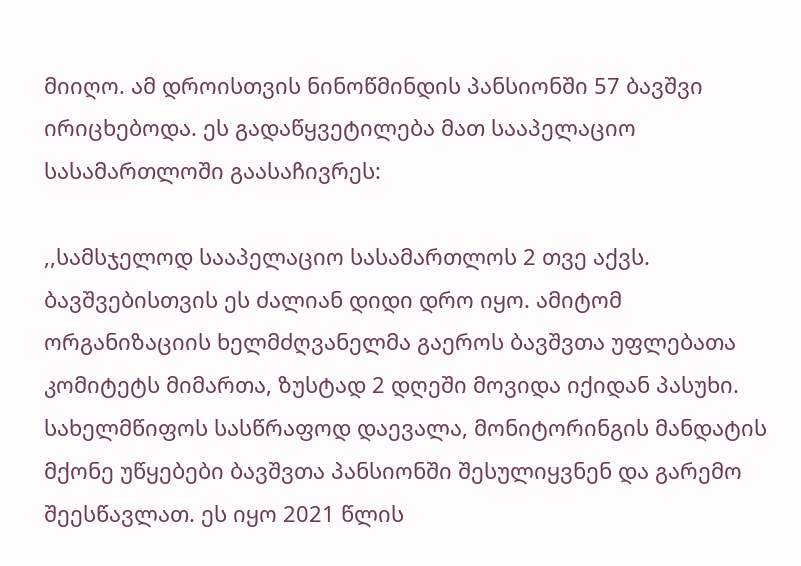მიიღო. ამ დროისთვის ნინოწმინდის პანსიონში 57 ბავშვი ირიცხებოდა. ეს გადაწყვეტილება მათ სააპელაციო სასამართლოში გაასაჩივრეს:

,,სამსჯელოდ სააპელაციო სასამართლოს 2 თვე აქვს. ბავშვებისთვის ეს ძალიან დიდი დრო იყო. ამიტომ ორგანიზაციის ხელმძღვანელმა გაეროს ბავშვთა უფლებათა კომიტეტს მიმართა, ზუსტად 2 დღეში მოვიდა იქიდან პასუხი. სახელმწიფოს სასწრაფოდ დაევალა, მონიტორინგის მანდატის მქონე უწყებები ბავშვთა პანსიონში შესულიყვნენ და გარემო შეესწავლათ. ეს იყო 2021 წლის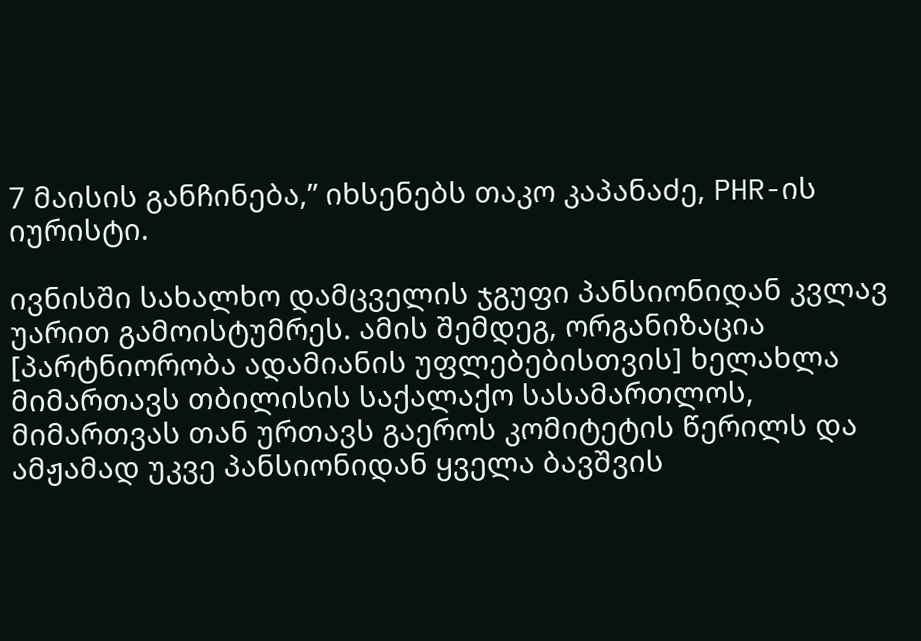7 მაისის განჩინება,” იხსენებს თაკო კაპანაძე, PHR-ის იურისტი.

ივნისში სახალხო დამცველის ჯგუფი პანსიონიდან კვლავ უარით გამოისტუმრეს. ამის შემდეგ, ორგანიზაცია [პარტნიორობა ადამიანის უფლებებისთვის] ხელახლა მიმართავს თბილისის საქალაქო სასამართლოს, მიმართვას თან ურთავს გაეროს კომიტეტის წერილს და ამჟამად უკვე პანსიონიდან ყველა ბავშვის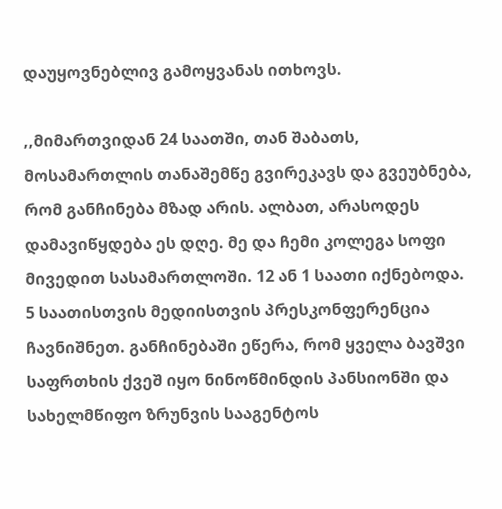დაუყოვნებლივ გამოყვანას ითხოვს.

,,მიმართვიდან 24 საათში, თან შაბათს, მოსამართლის თანაშემწე გვირეკავს და გვეუბნება, რომ განჩინება მზად არის. ალბათ, არასოდეს დამავიწყდება ეს დღე. მე და ჩემი კოლეგა სოფი მივედით სასამართლოში. 12 ან 1 საათი იქნებოდა. 5 საათისთვის მედიისთვის პრესკონფერენცია ჩავნიშნეთ. განჩინებაში ეწერა, რომ ყველა ბავშვი საფრთხის ქვეშ იყო ნინოწმინდის პანსიონში და სახელმწიფო ზრუნვის სააგენტოს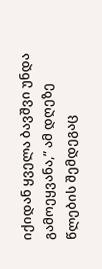იქიდან ყველა ბავშვი უნდა გამოეყვანა,” ამ დღეზე წლების შემდეგაც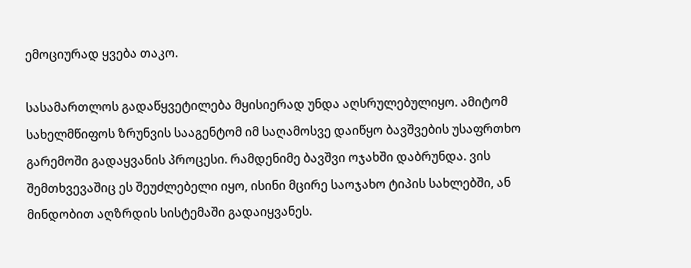ემოციურად ყვება თაკო.

სასამართლოს გადაწყვეტილება მყისიერად უნდა აღსრულებულიყო. ამიტომ სახელმწიფოს ზრუნვის სააგენტომ იმ საღამოსვე დაიწყო ბავშვების უსაფრთხო გარემოში გადაყვანის პროცესი. რამდენიმე ბავშვი ოჯახში დაბრუნდა. ვის შემთხვევაშიც ეს შეუძლებელი იყო, ისინი მცირე საოჯახო ტიპის სახლებში, ან მინდობით აღზრდის სისტემაში გადაიყვანეს.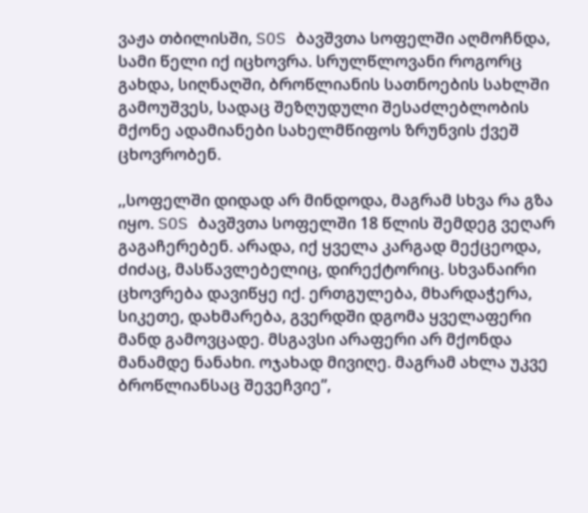ვაჟა თბილისში, SOS ბავშვთა სოფელში აღმოჩნდა, სამი წელი იქ იცხოვრა. სრულწლოვანი როგორც გახდა, სიღნაღში, ბროწლიანის სათნოების სახლში გამოუშვეს, სადაც შეზღუდული შესაძლებლობის მქონე ადამიანები სახელმწიფოს ზრუნვის ქვეშ ცხოვრობენ.

,,სოფელში დიდად არ მინდოდა, მაგრამ სხვა რა გზა იყო. SOS ბავშვთა სოფელში 18 წლის შემდეგ ვეღარ გაგაჩერებენ. არადა, იქ ყველა კარგად მექცეოდა, ძიძაც, მასწავლებელიც, დირექტორიც. სხვანაირი ცხოვრება დავიწყე იქ. ერთგულება, მხარდაჭერა, სიკეთე, დახმარება, გვერდში დგომა ყველაფერი მანდ გამოვცადე. მსგავსი არაფერი არ მქონდა მანამდე ნანახი. ოჯახად მივიღე. მაგრამ ახლა უკვე ბროწლიანსაც შევეჩვიე”,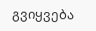გვიყვება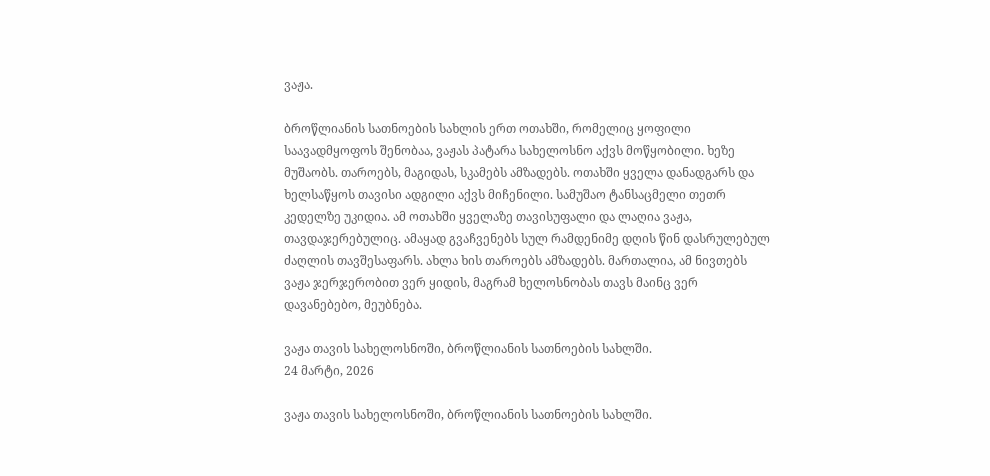ვაჟა.

ბროწლიანის სათნოების სახლის ერთ ოთახში, რომელიც ყოფილი საავადმყოფოს შენობაა, ვაჟას პატარა სახელოსნო აქვს მოწყობილი. ხეზე მუშაობს. თაროებს, მაგიდას, სკამებს ამზადებს. ოთახში ყველა დანადგარს და ხელსაწყოს თავისი ადგილი აქვს მიჩენილი. სამუშაო ტანსაცმელი თეთრ კედელზე უკიდია. ამ ოთახში ყველაზე თავისუფალი და ლაღია ვაჟა, თავდაჯერებულიც. ამაყად გვაჩვენებს სულ რამდენიმე დღის წინ დასრულებულ ძაღლის თავშესაფარს. ახლა ხის თაროებს ამზადებს. მართალია, ამ ნივთებს ვაჟა ჯერჯერობით ვერ ყიდის, მაგრამ ხელოსნობას თავს მაინც ვერ დავანებებო, მეუბნება.

ვაჟა თავის სახელოსნოში, ბროწლიანის სათნოების სახლში.
24 მარტი, 2026

ვაჟა თავის სახელოსნოში, ბროწლიანის სათნოების სახლში.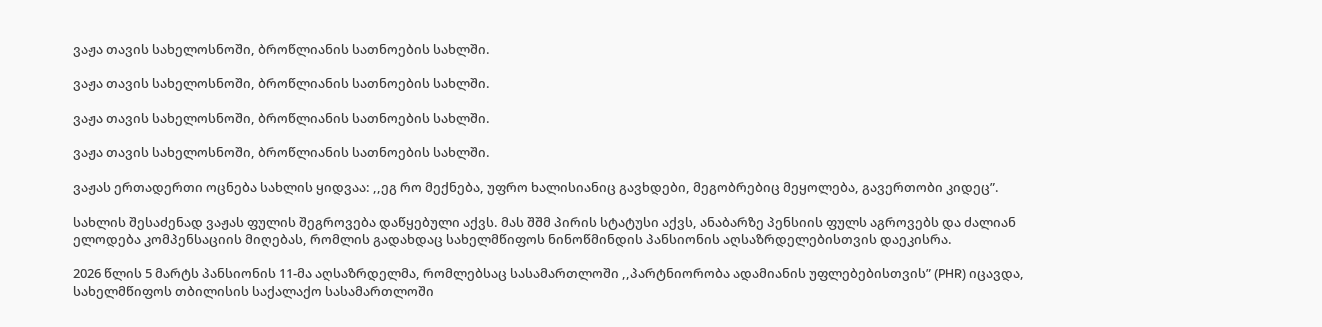ვაჟა თავის სახელოსნოში, ბროწლიანის სათნოების სახლში.

ვაჟა თავის სახელოსნოში, ბროწლიანის სათნოების სახლში.

ვაჟა თავის სახელოსნოში, ბროწლიანის სათნოების სახლში.

ვაჟა თავის სახელოსნოში, ბროწლიანის სათნოების სახლში.

ვაჟას ერთადერთი ოცნება სახლის ყიდვაა: ,,ეგ რო მექნება, უფრო ხალისიანიც გავხდები, მეგობრებიც მეყოლება, გავერთობი კიდეც”.

სახლის შესაძენად ვაჟას ფულის შეგროვება დაწყებული აქვს. მას შშმ პირის სტატუსი აქვს, ანაბარზე პენსიის ფულს აგროვებს და ძალიან ელოდება კომპენსაციის მიღებას, რომლის გადახდაც სახელმწიფოს ნინოწმინდის პანსიონის აღსაზრდელებისთვის დაეკისრა.

2026 წლის 5 მარტს პანსიონის 11-მა აღსაზრდელმა, რომლებსაც სასამართლოში ,,პარტნიორობა ადამიანის უფლებებისთვის” (PHR) იცავდა, სახელმწიფოს თბილისის საქალაქო სასამართლოში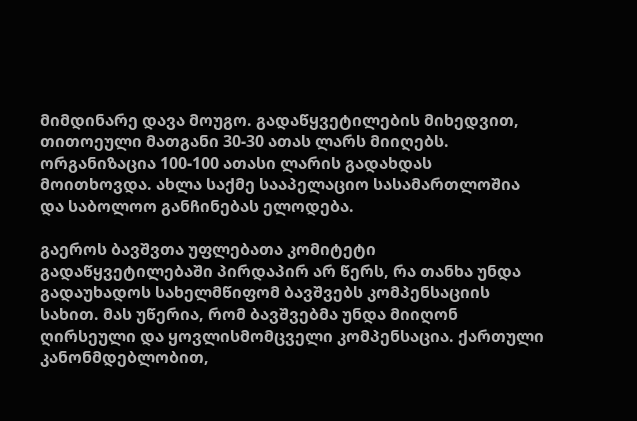მიმდინარე დავა მოუგო. გადაწყვეტილების მიხედვით, თითოეული მათგანი 30-30 ათას ლარს მიიღებს. ორგანიზაცია 100-100 ათასი ლარის გადახდას მოითხოვდა. ახლა საქმე სააპელაციო სასამართლოშია და საბოლოო განჩინებას ელოდება.

გაეროს ბავშვთა უფლებათა კომიტეტი გადაწყვეტილებაში პირდაპირ არ წერს, რა თანხა უნდა გადაუხადოს სახელმწიფომ ბავშვებს კომპენსაციის სახით. მას უწერია, რომ ბავშვებმა უნდა მიიღონ ღირსეული და ყოვლისმომცველი კომპენსაცია. ქართული კანონმდებლობით,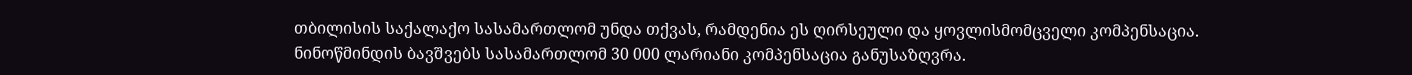თბილისის საქალაქო სასამართლომ უნდა თქვას, რამდენია ეს ღირსეული და ყოვლისმომცველი კომპენსაცია. ნინოწმინდის ბავშვებს სასამართლომ 30 000 ლარიანი კომპენსაცია განუსაზღვრა.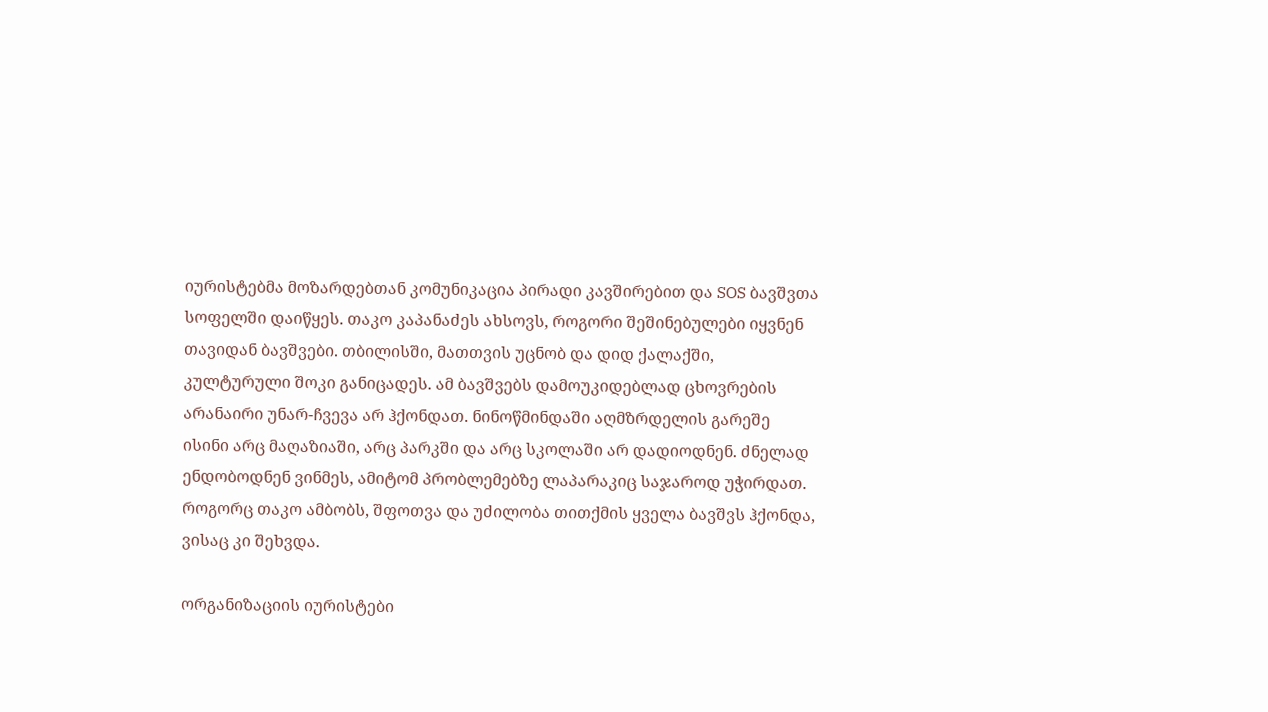იურისტებმა მოზარდებთან კომუნიკაცია პირადი კავშირებით და SOS ბავშვთა სოფელში დაიწყეს. თაკო კაპანაძეს ახსოვს, როგორი შეშინებულები იყვნენ თავიდან ბავშვები. თბილისში, მათთვის უცნობ და დიდ ქალაქში, კულტურული შოკი განიცადეს. ამ ბავშვებს დამოუკიდებლად ცხოვრების არანაირი უნარ-ჩვევა არ ჰქონდათ. ნინოწმინდაში აღმზრდელის გარეშე ისინი არც მაღაზიაში, არც პარკში და არც სკოლაში არ დადიოდნენ. ძნელად ენდობოდნენ ვინმეს, ამიტომ პრობლემებზე ლაპარაკიც საჯაროდ უჭირდათ. როგორც თაკო ამბობს, შფოთვა და უძილობა თითქმის ყველა ბავშვს ჰქონდა, ვისაც კი შეხვდა.

ორგანიზაციის იურისტები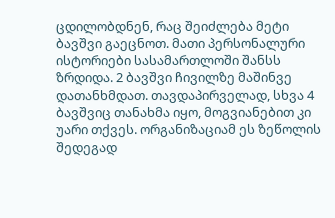ცდილობდნენ, რაც შეიძლება მეტი ბავშვი გაეცნოთ. მათი პერსონალური ისტორიები სასამართლოში შანსს ზრდიდა. 2 ბავშვი ჩივილზე მაშინვე დათანხმდათ. თავდაპირველად, სხვა 4 ბავშვიც თანახმა იყო, მოგვიანებით კი უარი თქვეს. ორგანიზაციამ ეს ზეწოლის შედეგად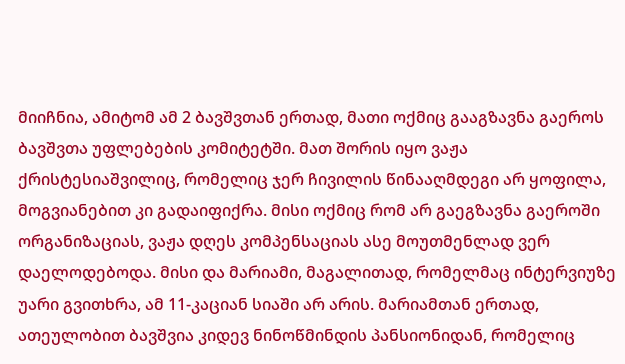მიიჩნია, ამიტომ ამ 2 ბავშვთან ერთად, მათი ოქმიც გააგზავნა გაეროს ბავშვთა უფლებების კომიტეტში. მათ შორის იყო ვაჟა ქრისტესიაშვილიც, რომელიც ჯერ ჩივილის წინააღმდეგი არ ყოფილა, მოგვიანებით კი გადაიფიქრა. მისი ოქმიც რომ არ გაეგზავნა გაეროში ორგანიზაციას, ვაჟა დღეს კომპენსაციას ასე მოუთმენლად ვერ დაელოდებოდა. მისი და მარიამი, მაგალითად, რომელმაც ინტერვიუზე უარი გვითხრა, ამ 11-კაციან სიაში არ არის. მარიამთან ერთად, ათეულობით ბავშვია კიდევ ნინოწმინდის პანსიონიდან, რომელიც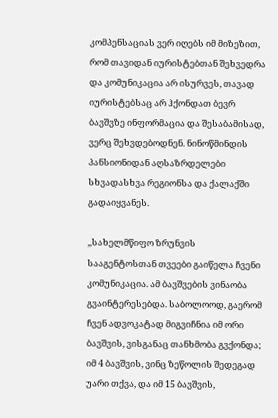კომპენსაციას ვერ იღებს იმ მიზეზით, რომ თავიდან იურისტებთან შეხვედრა და კომუნიკაცია არ ისურვეს, თავად იურისტებსაც არ ჰქონდათ ბევრ ბავშვზე ინფორმაცია და შესაბამისად, ვერც შეხვდებოდნენ. ნინოწმინდის პანსიონიდან აღსაზრდელები სხვადასხვა რეგიონსა და ქალაქში გადაიყვანეს.

,,სახელმწიფო ზრუნვის სააგენტოსთან თვეები გაიწელა ჩვენი კომუნიკაცია. ამ ბავშვების ვინაობა გვაინტერესებდა. საბოლოოდ, გაერომ ჩვენ ადვოკატად მიგვიჩნია იმ ორი ბავშვის, ვისგანაც თანხმობა გვქონდა; იმ 4 ბავშვის, ვინც ზეწოლის შედეგად უარი თქვა, და იმ 15 ბავშვის,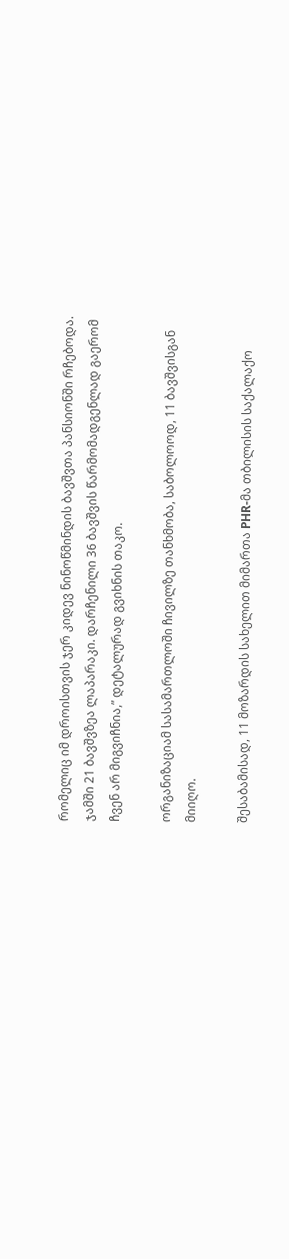რომელიც იმ დროისთვის ჯერ კიდევ ნინოწმინდის ბავშვთა პანსიონში რჩებოდა. ჯამში 21 ბავშვზეა ლაპარაკი. დარჩენილი 36 ბავშვის წარმომადგენლად გაერომ ჩვენ არ მიგვიჩნია,” დეტალურად გვიხნის თაკო.

ორგანიზაციამ სასამართლოში ჩივილზე თანხმობა, საბოლოოდ, 11 ბავშვისგან მიიღო.

შესაბამისად, 11 მოზარდის სახელით მიმართა PHR-მა თბილისის საქალაქო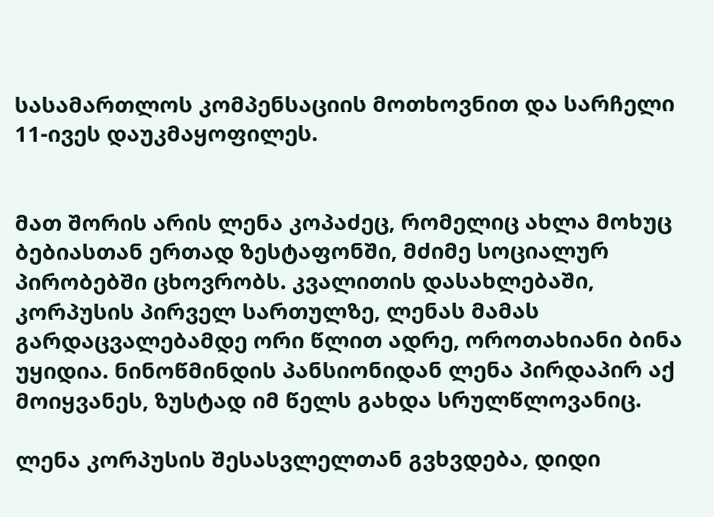სასამართლოს კომპენსაციის მოთხოვნით და სარჩელი 11-ივეს დაუკმაყოფილეს.


მათ შორის არის ლენა კოპაძეც, რომელიც ახლა მოხუც ბებიასთან ერთად ზესტაფონში, მძიმე სოციალურ პირობებში ცხოვრობს. კვალითის დასახლებაში, კორპუსის პირველ სართულზე, ლენას მამას გარდაცვალებამდე ორი წლით ადრე, ოროთახიანი ბინა უყიდია. ნინოწმინდის პანსიონიდან ლენა პირდაპირ აქ მოიყვანეს, ზუსტად იმ წელს გახდა სრულწლოვანიც.

ლენა კორპუსის შესასვლელთან გვხვდება, დიდი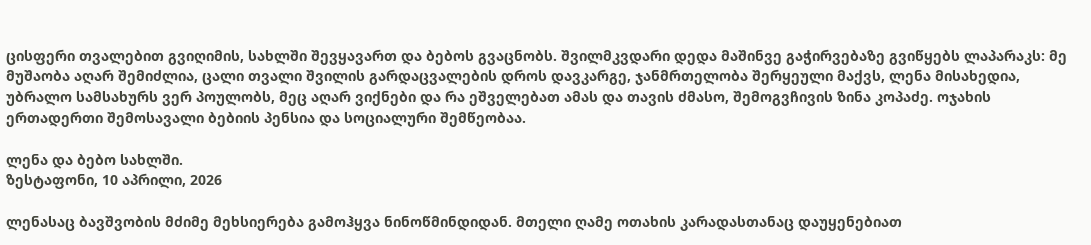ცისფერი თვალებით გვიღიმის, სახლში შევყავართ და ბებოს გვაცნობს. შვილმკვდარი დედა მაშინვე გაჭირვებაზე გვიწყებს ლაპარაკს: მე მუშაობა აღარ შემიძლია, ცალი თვალი შვილის გარდაცვალების დროს დავკარგე, ჯანმრთელობა შერყეული მაქვს, ლენა მისახედია, უბრალო სამსახურს ვერ პოულობს, მეც აღარ ვიქნები და რა ეშველებათ ამას და თავის ძმასო, შემოგვჩივის ზინა კოპაძე. ოჯახის ერთადერთი შემოსავალი ბებიის პენსია და სოციალური შემწეობაა.

ლენა და ბებო სახლში.
ზესტაფონი, 10 აპრილი, 2026

ლენასაც ბავშვობის მძიმე მეხსიერება გამოჰყვა ნინოწმინდიდან. მთელი ღამე ოთახის კარადასთანაც დაუყენებიათ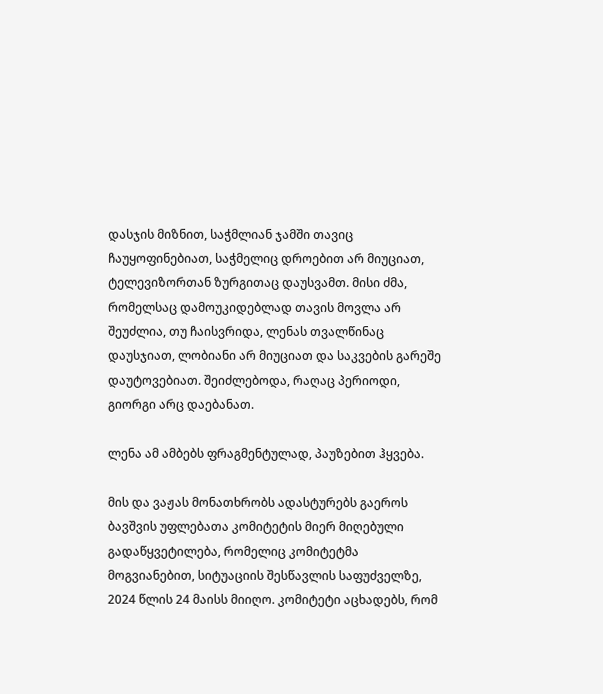დასჯის მიზნით, საჭმლიან ჯამში თავიც ჩაუყოფინებიათ, საჭმელიც დროებით არ მიუციათ, ტელევიზორთან ზურგითაც დაუსვამთ. მისი ძმა, რომელსაც დამოუკიდებლად თავის მოვლა არ შეუძლია, თუ ჩაისვრიდა, ლენას თვალწინაც დაუსჯიათ, ლობიანი არ მიუციათ და საკვების გარეშე დაუტოვებიათ. შეიძლებოდა, რაღაც პერიოდი, გიორგი არც დაებანათ.

ლენა ამ ამბებს ფრაგმენტულად, პაუზებით ჰყვება.

მის და ვაჟას მონათხრობს ადასტურებს გაეროს ბავშვის უფლებათა კომიტეტის მიერ მიღებული  გადაწყვეტილება, რომელიც კომიტეტმა მოგვიანებით, სიტუაციის შესწავლის საფუძველზე, 2024 წლის 24 მაისს მიიღო. კომიტეტი აცხადებს, რომ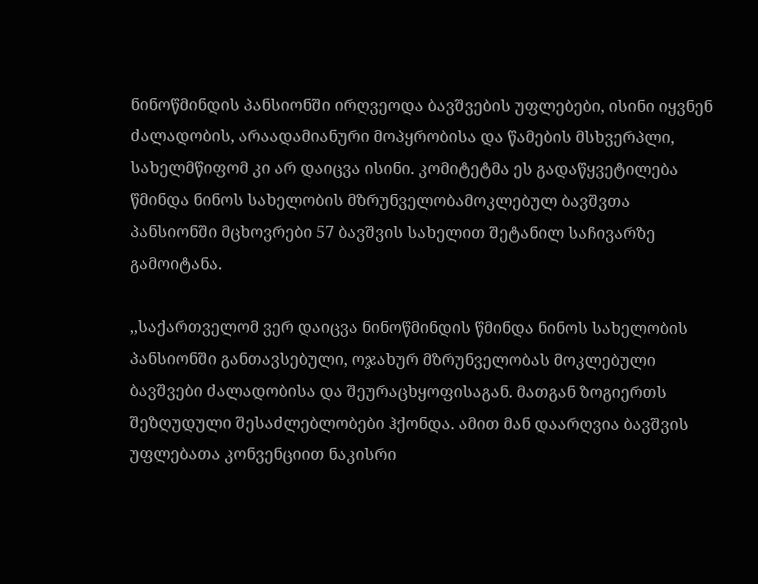ნინოწმინდის პანსიონში ირღვეოდა ბავშვების უფლებები, ისინი იყვნენ ძალადობის, არაადამიანური მოპყრობისა და წამების მსხვერპლი, სახელმწიფომ კი არ დაიცვა ისინი. კომიტეტმა ეს გადაწყვეტილება წმინდა ნინოს სახელობის მზრუნველობამოკლებულ ბავშვთა პანსიონში მცხოვრები 57 ბავშვის სახელით შეტანილ საჩივარზე გამოიტანა.

,,საქართველომ ვერ დაიცვა ნინოწმინდის წმინდა ნინოს სახელობის პანსიონში განთავსებული, ოჯახურ მზრუნველობას მოკლებული ბავშვები ძალადობისა და შეურაცხყოფისაგან. მათგან ზოგიერთს შეზღუდული შესაძლებლობები ჰქონდა. ამით მან დაარღვია ბავშვის უფლებათა კონვენციით ნაკისრი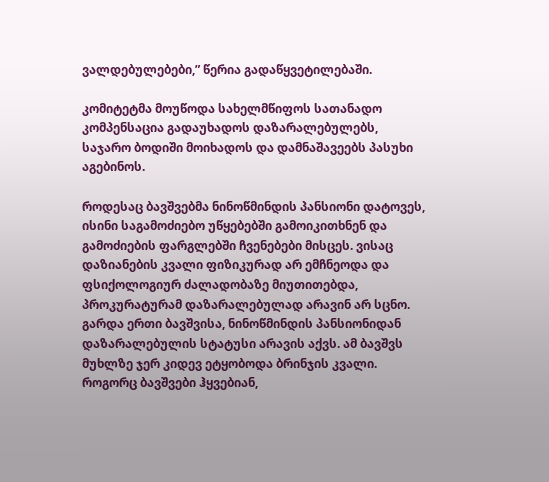ვალდებულებები,” წერია გადაწყვეტილებაში.

კომიტეტმა მოუწოდა სახელმწიფოს სათანადო კომპენსაცია გადაუხადოს დაზარალებულებს, საჯარო ბოდიში მოიხადოს და დამნაშავეებს პასუხი აგებინოს.

როდესაც ბავშვებმა ნინოწმინდის პანსიონი დატოვეს, ისინი საგამოძიებო უწყებებში გამოიკითხნენ და გამოძიების ფარგლებში ჩვენებები მისცეს. ვისაც დაზიანების კვალი ფიზიკურად არ ემჩნეოდა და ფსიქოლოგიურ ძალადობაზე მიუთითებდა, პროკურატურამ დაზარალებულად არავინ არ სცნო. გარდა ერთი ბავშვისა, ნინოწმინდის პანსიონიდან დაზარალებულის სტატუსი არავის აქვს. ამ ბავშვს მუხლზე ჯერ კიდევ ეტყობოდა ბრინჯის კვალი. როგორც ბავშვები ჰყვებიან,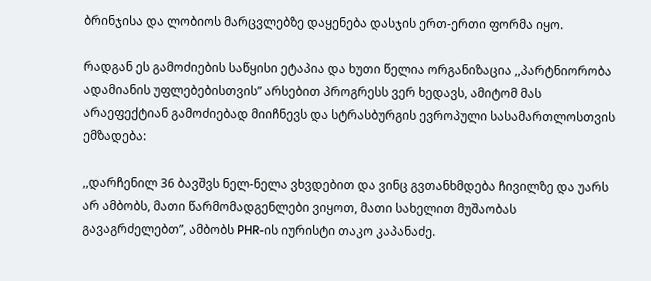ბრინჯისა და ლობიოს მარცვლებზე დაყენება დასჯის ერთ-ერთი ფორმა იყო.

რადგან ეს გამოძიების საწყისი ეტაპია და ხუთი წელია ორგანიზაცია ,,პარტნიორობა ადამიანის უფლებებისთვის” არსებით პროგრესს ვერ ხედავს, ამიტომ მას არაეფექტიან გამოძიებად მიიჩნევს და სტრასბურგის ევროპული სასამართლოსთვის ემზადება:

,,დარჩენილ 36 ბავშვს ნელ-ნელა ვხვდებით და ვინც გვთანხმდება ჩივილზე და უარს არ ამბობს, მათი წარმომადგენლები ვიყოთ, მათი სახელით მუშაობას გავაგრძელებთ”, ამბობს PHR-ის იურისტი თაკო კაპანაძე.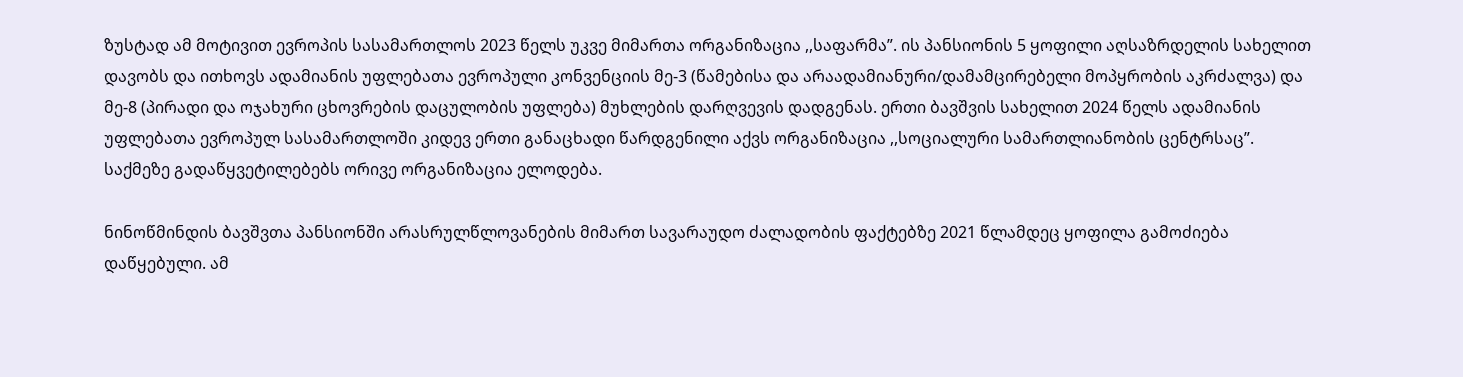ზუსტად ამ მოტივით ევროპის სასამართლოს 2023 წელს უკვე მიმართა ორგანიზაცია ,,საფარმა”. ის პანსიონის 5 ყოფილი აღსაზრდელის სახელით დავობს და ითხოვს ადამიანის უფლებათა ევროპული კონვენციის მე-3 (წამებისა და არაადამიანური/დამამცირებელი მოპყრობის აკრძალვა) და მე-8 (პირადი და ოჯახური ცხოვრების დაცულობის უფლება) მუხლების დარღვევის დადგენას. ერთი ბავშვის სახელით 2024 წელს ადამიანის უფლებათა ევროპულ სასამართლოში კიდევ ერთი განაცხადი წარდგენილი აქვს ორგანიზაცია ,,სოციალური სამართლიანობის ცენტრსაც”. საქმეზე გადაწყვეტილებებს ორივე ორგანიზაცია ელოდება.

ნინოწმინდის ბავშვთა პანსიონში არასრულწლოვანების მიმართ სავარაუდო ძალადობის ფაქტებზე 2021 წლამდეც ყოფილა გამოძიება დაწყებული. ამ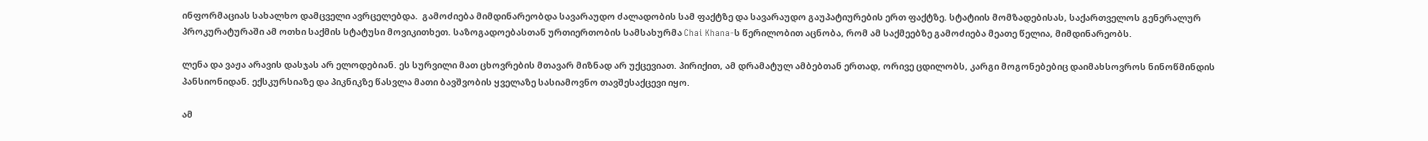ინფორმაციას სახალხო დამცველი ავრცელებდა.  გამოძიება მიმდინარეობდა სავარაუდო ძალადობის სამ ფაქტზე და სავარაუდო გაუპატიურების ერთ ფაქტზე. სტატიის მომზადებისას, საქართველოს გენერალურ პროკურატურაში ამ ოთხი საქმის სტატუსი მოვიკითხეთ. საზოგადოებასთან ურთიერთობის სამსახურმა Chai Khana-ს წერილობით აცნობა, რომ ამ საქმეებზე გამოძიება მეათე წელია, მიმდინარეობს.

ლენა და ვაჟა არავის დასჯას არ ელოდებიან. ეს სურვილი მათ ცხოვრების მთავარ მიზნად არ უქცევიათ. პირიქით, ამ დრამატულ ამბებთან ერთად, ორივე ცდილობს, კარგი მოგონებებიც დაიმახსოვროს ნინოწმინდის პანსიონიდან. ექსკურსიაზე და პიკნიკზე წასვლა მათი ბავშვობის ყველაზე სასიამოვნო თავშესაქცევი იყო.

ამ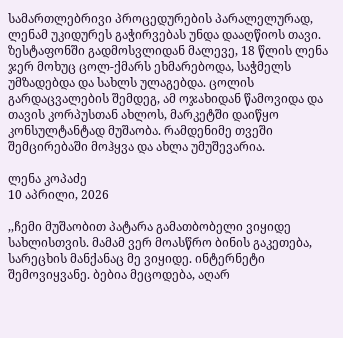სამართლებრივი პროცედურების პარალელურად, ლენამ უკიდურეს გაჭირვებას უნდა დააღწიოს თავი. ზესტაფონში გადმოსვლიდან მალევე, 18 წლის ლენა ჯერ მოხუც ცოლ-ქმარს ეხმარებოდა, საჭმელს უმზადებდა და სახლს ულაგებდა. ცოლის გარდაცვალების შემდეგ, ამ ოჯახიდან წამოვიდა და თავის კორპუსთან ახლოს, მარკეტში დაიწყო კონსულტანტად მუშაობა. რამდენიმე თვეში შემცირებაში მოჰყვა და ახლა უმუშევარია.

ლენა კოპაძე
10 აპრილი, 2026

,,ჩემი მუშაობით პატარა გამათბობელი ვიყიდე სახლისთვის. მამამ ვერ მოასწრო ბინის გაკეთება, სარეცხის მანქანაც მე ვიყიდე. ინტერნეტი შემოვიყვანე. ბებია მეცოდება, აღარ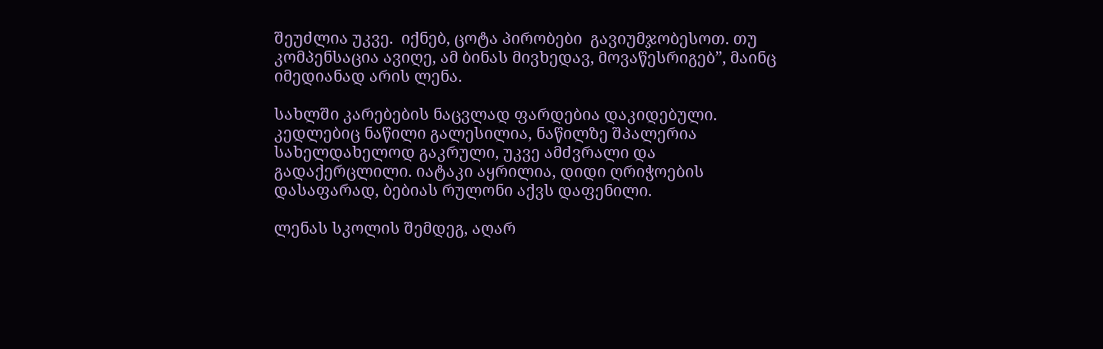შეუძლია უკვე.  იქნებ, ცოტა პირობები  გავიუმჯობესოთ. თუ კომპენსაცია ავიღე, ამ ბინას მივხედავ, მოვაწესრიგებ”, მაინც იმედიანად არის ლენა.

სახლში კარებების ნაცვლად ფარდებია დაკიდებული. კედლებიც ნაწილი გალესილია, ნაწილზე შპალერია სახელდახელოდ გაკრული, უკვე ამძვრალი და გადაქერცლილი. იატაკი აყრილია, დიდი ღრიჭოების დასაფარად, ბებიას რულონი აქვს დაფენილი.

ლენას სკოლის შემდეგ, აღარ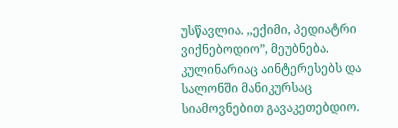უსწავლია. ,,ექიმი, პედიატრი ვიქნებოდიო”, მეუბნება. კულინარიაც აინტერესებს და სალონში მანიკურსაც სიამოვნებით გავაკეთებდიო.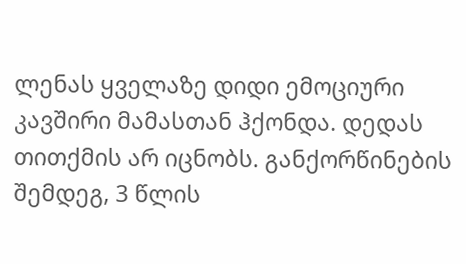ლენას ყველაზე დიდი ემოციური კავშირი მამასთან ჰქონდა. დედას თითქმის არ იცნობს. განქორწინების შემდეგ, 3 წლის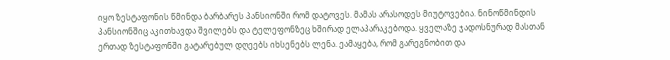იყო ზესტაფონის წმინდა ბარბარეს პანსიონში რომ დატოვეს. მამას არასოდეს მიუტოვებია. ნინოწმინდის პანსიონშიც აკითხავდა შვილებს და ტელეფონზეც ხშირად ელაპარაკებოდა. ყველაზე ჯადოსნურად მასთან ერთად ზესტაფონში გატარებულ დღეებს იხსენებს ლენა. ეამაყება, რომ გარეგნობით და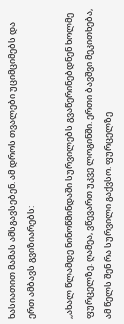ხასიათით მამას ამსგავსებენ. ამ დროს თვალები უციმციმებს და ერთ ამბავს გვიზიარებს:

,,ახალ წლამდე ნინოწმინდაში სურვილებს გვაწერინებდნენ ხოლმე ფურცელზე. ღამეა, ვწევართ უკვე ლოგინში. ერთი ბავშვი მეკითხება, ამ წელს შენ რა სურვილი გაქვსო. ფურცელზე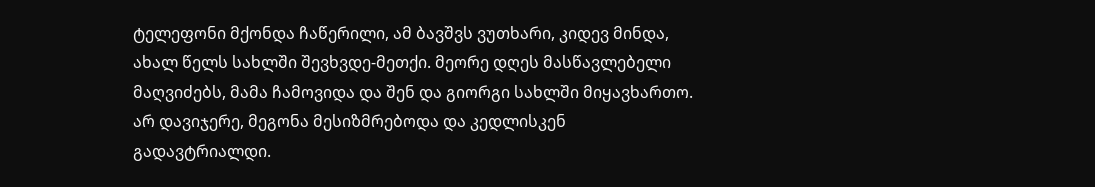ტელეფონი მქონდა ჩაწერილი, ამ ბავშვს ვუთხარი, კიდევ მინდა, ახალ წელს სახლში შევხვდე-მეთქი. მეორე დღეს მასწავლებელი მაღვიძებს, მამა ჩამოვიდა და შენ და გიორგი სახლში მიყავხართო. არ დავიჯერე, მეგონა მესიზმრებოდა და კედლისკენ გადავტრიალდი.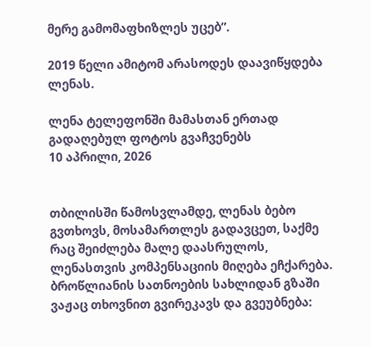მერე გამომაფხიზლეს უცებ”.

2019 წელი ამიტომ არასოდეს დაავიწყდება ლენას.

ლენა ტელეფონში მამასთან ერთად გადაღებულ ფოტოს გვაჩვენებს
10 აპრილი, 2026


თბილისში წამოსვლამდე, ლენას ბებო გვთხოვს, მოსამართლეს გადავცეთ, საქმე რაც შეიძლება მალე დაასრულოს, ლენასთვის კომპენსაციის მიღება ეჩქარება. ბროწლიანის სათნოების სახლიდან გზაში ვაჟაც თხოვნით გვირეკავს და გვეუბნება: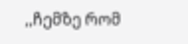,,ჩემზე რომ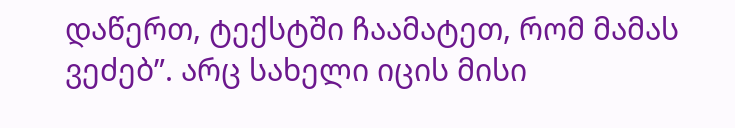დაწერთ, ტექსტში ჩაამატეთ, რომ მამას ვეძებ”. არც სახელი იცის მისი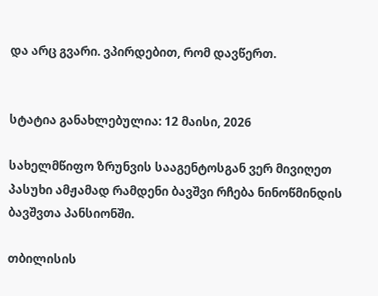და არც გვარი. ვპირდებით, რომ დავწერთ.


სტატია განახლებულია: 12 მაისი, 2026

სახელმწიფო ზრუნვის სააგენტოსგან ვერ მივიღეთ პასუხი ამჟამად რამდენი ბავშვი რჩება ნინოწმინდის ბავშვთა პანსიონში.

თბილისის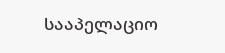სააპელაციო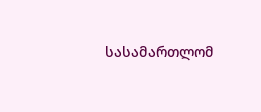სასამართლომ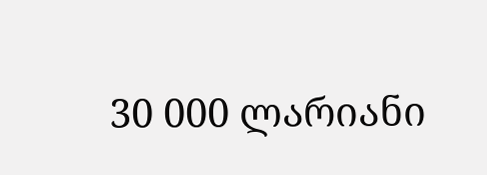30 000 ლარიანი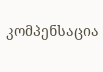კომპენსაცია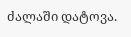ძალაში დატოვა.